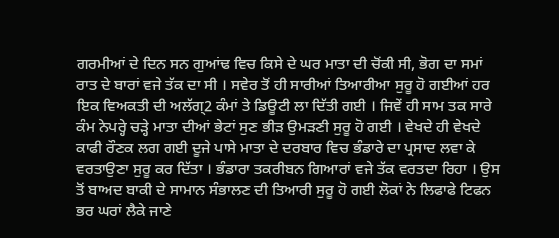ਗਰਮੀਆਂ ਦੇ ਦਿਨ ਸਨ ਗੁਆਂਢ ਵਿਚ ਕਿਸੇ ਦੇ ਘਰ ਮਾਤਾ ਦੀ ਚੋਂਕੀ ਸੀ, ਭੋਗ ਦਾ ਸਮਾਂ ਰਾਤ ਦੇ ਬਾਰਾਂ ਵਜੇ ਤੱਕ ਦਾ ਸੀ । ਸਵੇਰ ਤੋਂ ਹੀ ਸਾਰੀਆਂ ਤਿਆਰੀਆ ਸੁਰੂ ਹੋ ਗਈਆਂ ਹਰ ਇਕ ਵਿਅਕਤੀ ਦੀ ਅਲੱਗ੍2 ਕੰਮਾਂ ਤੇ ਡਿਊਟੀ ਲਾ ਦਿੱਤੀ ਗਈ । ਜਿਵੇਂ ਹੀ ਸਾਮ ਤਕ ਸਾਰੇ ਕੰਮ ਨੇਪਰ੍ਹੇ ਚੜ੍ਹੇ ਮਾਤਾ ਦੀਆਂ ਭੇਟਾਂ ਸੁਣ ਭੀੜ ਉਮੜਣੀ ਸੁਰੂ ਹੋ ਗਈ । ਵੇਖਦੇ ਹੀ ਵੇਖਦੇ ਕਾਫੀ ਰੌਣਕ ਲਗ ਗਈ ਦੂਜੇ ਪਾਸੇ ਮਾਤਾ ਦੇ ਦਰਬਾਰ ਵਿਚ ਭੰਡਾਰੇ ਦਾ ਪ੍ਰਸਾਦ ਲਵਾ ਕੇ ਵਰਤਾਉਣਾ ਸੁਰੂ ਕਰ ਦਿੱਤਾ । ਭੰਡਾਰਾ ਤਕਰੀਬਨ ਗਿਆਰਾਂ ਵਜੇ ਤੱਕ ਵਰਤਦਾ ਰਿਹਾ । ਉਸ ਤੋਂ ਬਾਅਦ ਬਾਕੀ ਦੇ ਸਾਮਾਨ ਸੰਭਾਲਣ ਦੀ ਤਿਆਰੀ ਸੁਰੂ ਹੋ ਗਈ ਲੋਕਾਂ ਨੇ ਲਿਫਾਫੇ ਟਿਫਨ ਭਰ ਘਰਾਂ ਲੈਕੇ ਜਾਣੇ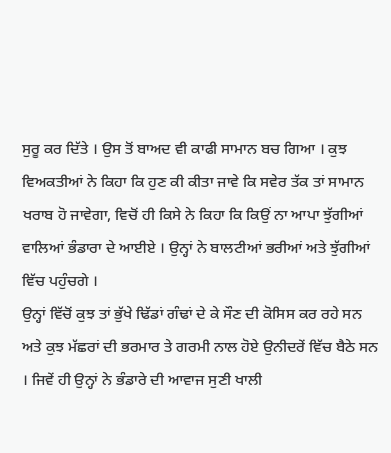ਸੁਰੂ ਕਰ ਦਿੱਤੇ । ਉਸ ਤੋਂ ਬਾਅਦ ਵੀ ਕਾਫੀ ਸਾਮਾਨ ਬਚ ਗਿਆ । ਕੁਝ ਵਿਅਕਤੀਆਂ ਨੇ ਕਿਹਾ ਕਿ ਹੁਣ ਕੀ ਕੀਤਾ ਜਾਵੇ ਕਿ ਸਵੇਰ ਤੱਕ ਤਾਂ ਸਾਮਾਨ ਖਰਾਬ ਹੋ ਜਾਵੇਗਾ, ਵਿਚੋਂ ਹੀ ਕਿਸੇ ਨੇ ਕਿਹਾ ਕਿ ਕਿਉਂ ਨਾ ਆਪਾ ਝੁੱਗੀਆਂ ਵਾਲਿਆਂ ਭੰਡਾਰਾ ਦੇ ਆਈਏ । ਉਨ੍ਹਾਂ ਨੇ ਬਾਲਟੀਆਂ ਭਰੀਆਂ ਅਤੇ ਝੁੱਗੀਆਂ ਵਿੱਚ ਪਹੁੰਚਗੇ ।
ਉਨ੍ਹਾਂ ਵਿੱਚੋਂ ਕੁਝ ਤਾਂ ਭੁੱਖੇ ਢਿੱਡਾਂ ਗੰਢਾਂ ਦੇ ਕੇ ਸੌਣ ਦੀ ਕੋਸਿਸ ਕਰ ਰਹੇ ਸਨ ਅਤੇ ਕੁਝ ਮੱਛਰਾਂ ਦੀ ਭਰਮਾਰ ਤੇ ਗਰਮੀ ਨਾਲ ਹੋਏ ਉਨੀਦਰੇਂ ਵਿੱਚ ਬੈਠੇ ਸਨ । ਜਿਵੇਂ ਹੀ ਉਨ੍ਹਾਂ ਨੇ ਭੰਡਾਰੇ ਦੀ ਆਵਾਜ ਸੁਣੀ ਖਾਲੀ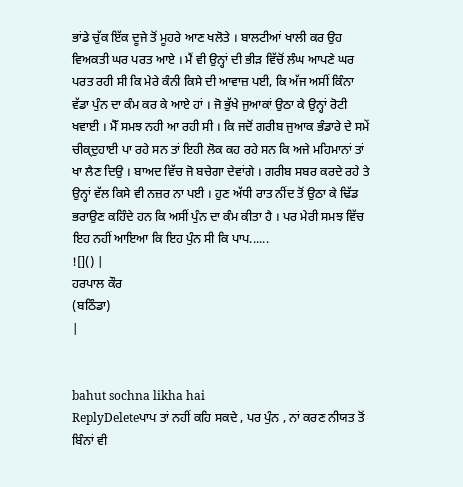ਭਾਂਡੇ ਚੁੱਕ ਇੱਕ ਦੂਜੇ ਤੋਂ ਮੂਹਰੇ ਆਣ ਖਲੋਤੇ । ਬਾਲਟੀਆਂ ਖਾਲੀ ਕਰ ਉਹ ਵਿਅਕਤੀ ਘਰ ਪਰਤ ਆਏ । ਮੈਂ ਵੀ ਉਨ੍ਹਾਂ ਦੀ ਭੀੜ ਵਿੱਚੋਂ ਲੰਘ ਆਪਣੇ ਘਰ ਪਰਤ ਰਹੀ ਸੀ ਕਿ ਮੇਰੇ ਕੰਨੀ ਕਿਸੇ ਦੀ ਆਵਾਜ਼ ਪਈ, ਕਿ ਅੱਜ ਅਸੀਂ ਕਿੰਨਾ ਵੱਡਾ ਪੁੰਨ ਦਾ ਕੰਮ ਕਰ ਕੇ ਆਏ ਹਾਂ । ਜੋ ਭੁੱਖੇ ਜੁਆਕਾਂ ਉਠਾ ਕੇ ਉਨ੍ਹਾਂ ਰੋਟੀ ਖਵਾਈ । ਮੈੱ ਸਮਝ ਨਹੀ ਆ ਰਹੀ ਸੀ । ਕਿ ਜਦੋਂ ਗਰੀਬ ਜੁਆਕ ਭੰਡਾਰੇ ਦੇ ਸਮੇਂ ਚੀਕ੍ਦੁਹਾਈ ਪਾ ਰਹੇ ਸਨ ਤਾਂ ਇਹੀ ਲੋਕ ਕਹ ਰਹੇ ਸਨ ਕਿ ਅਜੇ ਮਹਿਮਾਨਾਂ ਤਾਂ ਖਾ ਲੈਣ ਦਿਉ । ਬਾਅਦ ਵਿੱਚ ਜੋ ਬਚੇਗਾ ਦੇਵਾਂਗੇ । ਗਰੀਬ ਸਬਰ ਕਰਦੇ ਰਹੇ ਤੇ ਉਨ੍ਹਾਂ ਵੱਲ ਕਿਸੇ ਵੀ ਨਜ਼ਰ ਨਾ ਪਈ । ਹੁਣ ਅੱਧੀ ਰਾਤ ਨੀਂਦ ਤੋਂ ਉਠਾ ਕੇ ਢਿੱਡ ਭਰਾਉਣ ਕਹਿੰਦੇ ਹਨ ਕਿ ਅਸੀਂ ਪੁੰਨ ਦਾ ਕੰਮ ਕੀਤਾ ਹੈ । ਪਰ ਮੇਰੀ ਸਮਝ ਵਿੱਚ ਇਹ ਨਹੀਂ ਆਇਆ ਕਿ ਇਹ ਪੁੰਨ ਸੀ ਕਿ ਪਾਪ......
![]() |
ਹਰਪਾਲ ਕੌਰ
(ਬਠਿੰਡਾ)
|


bahut sochna likha hai
ReplyDeleteਪਾਪ ਤਾਂ ਨਹੀਂ ਕਹਿ ਸਕਦੇ , ਪਰ ਪੁੰਨ , ਨਾਂ ਕਰਣ ਨੀਯਤ ਤੋਂ ਬਿੰਨਾਂ ਵੀ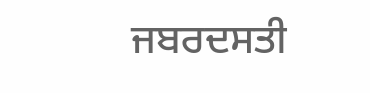ਜਬਰਦਸਤੀ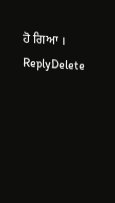ਹੋ ਗਿਆ ।
ReplyDelete